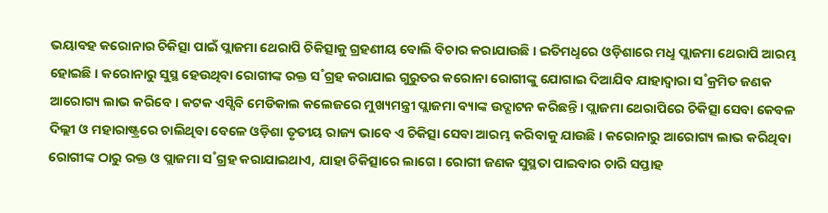ଭୟାବହ କରୋନାର ଚିକିତ୍ସା ପାଇଁ ପ୍ଲାଜମା ଥେରାପି ଚିକିତ୍ସାକୁ ଗ୍ରହଣୀୟ ବୋଲି ବିଚାର କରାଯାଉଛି। ଇତିମଧୢରେ ଓଡ଼ିଶାରେ ମଧୢ ପ୍ଲାଜମା ଥେରାପି ଆରମ୍ଭ ହୋଇଛି। କରୋନାରୁ ସୁସ୍ଥ ହେଉଥିବା ରୋଗୀଙ୍କ ରକ୍ତ ସ˚ଗ୍ରହ କରାଯାଇ ଗୁରୁତର କରୋନା ରୋଗୀଙ୍କୁ ଯୋଗାଇ ଦିଆଯିବ ଯାହାଦ୍ବାରା ସ˚କ୍ରମିତ ଜଣକ ଆରୋଗ୍ୟ ଲାଭ କରିବେ। କଟକ ଏସ୍ସିବି ମେଡିକାଲ କଲେଜରେ ମୁଖ୍ୟମନ୍ତ୍ରୀ ପ୍ଲାଜମା ବ୍ୟାଙ୍କ ଉଦ୍ଘାଟନ କରିଛନ୍ତି। ପ୍ଲାଜମା ଥେରାପିରେ ଚିକିତ୍ସା ସେବା କେବଳ ଦିଲ୍ଲୀ ଓ ମହାରାଷ୍ଟ୍ରରେ ଚାଲିଥିବା ବେଳେ ଓଡ଼ିଶା ତୃତୀୟ ରାଜ୍ୟ ଭାବେ ଏ ଚିକିତ୍ସା ସେବା ଆରମ୍ଭ କରିବାକୁ ଯାଉଛି। କରୋନାରୁ ଆରୋଗ୍ୟ ଲାଭ କରିଥିବା ରୋଗୀଙ୍କ ଠାରୁ ରକ୍ତ ଓ ପ୍ଲାଜମା ସ˚ଗ୍ରହ କରାଯାଇଥାଏ, ଯାହା ଚିକିତ୍ସାରେ ଲାଗେ। ରୋଗୀ ଜଣକ ସୁସ୍ଥତା ପାଇବାର ଚାରି ସପ୍ତାହ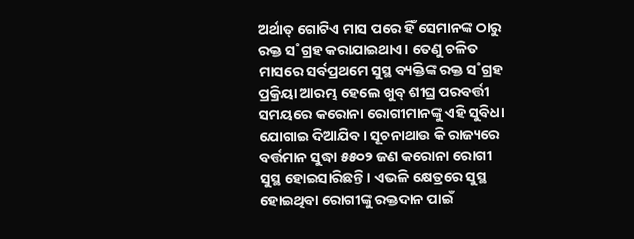ଅର୍ଥାତ୍ ଗୋଟିଏ ମାସ ପରେ ହିଁ ସେମାନଙ୍କ ଠାରୁ ରକ୍ତ ସ˚ଗ୍ରହ କରାଯାଇଥାଏ। ତେଣୁ ଚଳିତ ମାସରେ ସର୍ବପ୍ରଥମେ ସୁସ୍ଥ ବ୍ୟକ୍ତିଙ୍କ ରକ୍ତ ସ˚ଗ୍ରହ ପ୍ରକ୍ରିୟା ଆରମ୍ଭ ହେଲେ ଖୁବ୍ ଶୀଘ୍ର ପରବର୍ତ୍ତୀ ସମୟରେ କରୋନା ରୋଗୀମାନଙ୍କୁ ଏହି ସୁବିଧା ଯୋଗାଇ ଦିଆଯିବ। ସୂଚନାଥାଉ କି ରାଜ୍ୟରେ ବର୍ତ୍ତମାନ ସୁଦ୍ଧା ୫୫୦୨ ଜଣ କରୋନା ରୋଗୀ ସୁସ୍ଥ ହୋଇସାରିଛନ୍ତି। ଏଭଳି କ୍ଷେତ୍ରରେ ସୁସ୍ଥ ହୋଇଥିବା ରୋଗୀଙ୍କୁ ରକ୍ତଦାନ ପାଇଁ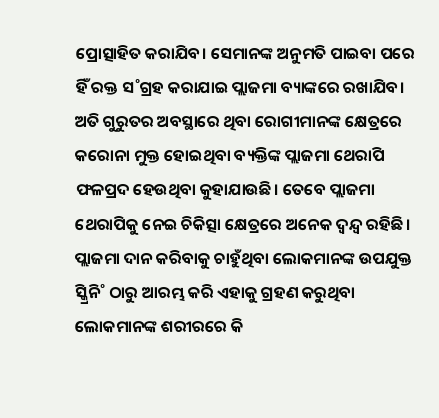ପ୍ରୋତ୍ସାହିତ କରାଯିବ। ସେମାନଙ୍କ ଅନୁମତି ପାଇବା ପରେ ହିଁ ରକ୍ତ ସ˚ଗ୍ରହ କରାଯାଇ ପ୍ଲାଜମା ବ୍ୟାଙ୍କରେ ରଖାଯିବ।
ଅତି ଗୁରୁତର ଅବସ୍ଥାରେ ଥିବା ରୋଗୀମାନଙ୍କ କ୍ଷେତ୍ରରେ କରୋନା ମୁକ୍ତ ହୋଇଥିବା ବ୍ୟକ୍ତିଙ୍କ ପ୍ଲାଜମା ଥେରାପି ଫଳପ୍ରଦ ହେଉଥିବା କୁହାଯାଉଛି। ତେବେ ପ୍ଲାଜମା ଥେରାପିକୁ ନେଇ ଚିକିତ୍ସା କ୍ଷେତ୍ରରେ ଅନେକ ଦ୍ବନ୍ଦ୍ବ ରହିଛି। ପ୍ଲାଜମା ଦାନ କରିବାକୁ ଚାହୁଁଥିବା ଲୋକମାନଙ୍କ ଉପଯୁକ୍ତ ସ୍କ୍ରିନି˚ ଠାରୁ ଆରମ୍ଭ କରି ଏହାକୁ ଗ୍ରହଣ କରୁଥିବା ଲୋକମାନଙ୍କ ଶରୀରରେ କି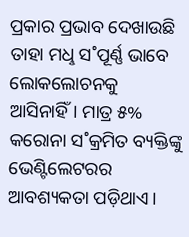ପ୍ରକାର ପ୍ରଭାବ ଦେଖାଉଛି ତାହା ମଧୢ ସ˚ପୂର୍ଣ୍ଣ ଭାବେ ଲୋକଲୋଚନକୁ ଆସିନାହିଁ। ମାତ୍ର ୫% କରୋନା ସ˚କ୍ରମିତ ବ୍ୟକ୍ତିଙ୍କୁ ଭେଣ୍ଟିଲେଟରର ଆବଶ୍ୟକତା ପଡ଼ିଥାଏ।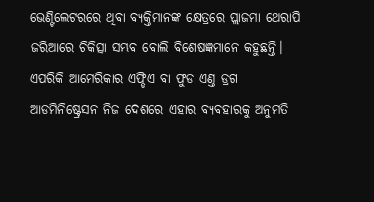ଭେଣ୍ଟିଲେଟରରେ ଥିବା ବ୍ୟକ୍ତିମାନଙ୍କ କ୍ଷେତ୍ରରେ ପ୍ଲାଜମା ଥେରାପି ଜରିଆରେ ଚିକିତ୍ସା ସମ୍ଭବ ବୋଲି ବିଶେଷଜ୍ଞମାନେ କହୁଛନ୍ତି। ଏପରିକି ଆମେରିକାର ଏଫ୍ଡିଏ ବା ଫୁଡ ଏଣ୍ତ ଡ୍ରଗ ଆଡମିନିଷ୍ଟ୍ରେସନ ନିଜ ଦେଶରେ ଏହାର ବ୍ୟବହାରକୁ ଅନୁମତି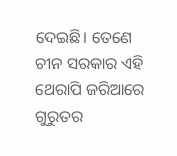ଦେଇଛି। ତେଣେ ଚୀନ ସରକାର ଏହି ଥେରାପି ଜରିଆରେ ଗୁରୁତର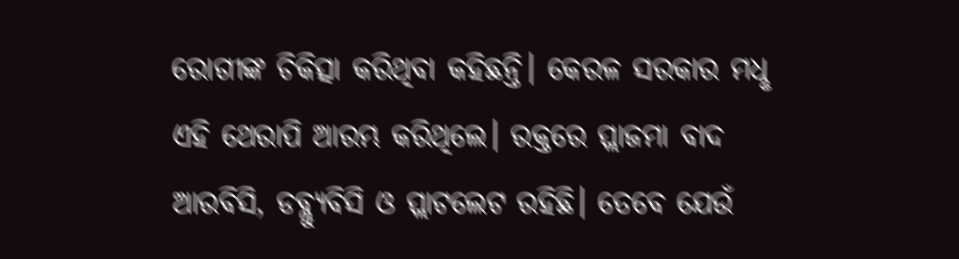ରୋଗୀଙ୍କ ଚିକିତ୍ସା କରିଥିବା କହିଛନ୍ତି। କେରଳ ସରକାର ମଧୢ ଏହି ଥେରାପି ଆରମ୍ଭ କରିଥିଲେ। ରକ୍ତରେ ପ୍ଲାଜମା ବାଦ ଆରବିସି, ଡବ୍ଲ୍ୟୁବିସି ଓ ପ୍ଲାଟଲେଟ ରହିଛି। ତେବେ ଯେଉଁ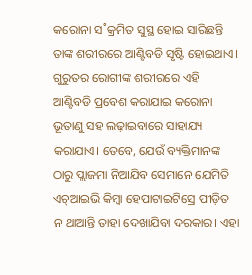କରୋନା ସ˚କ୍ରମିତ ସୁସ୍ଥ ହୋଇ ସାରିଛନ୍ତି ତାଙ୍କ ଶରୀରରେ ଆଣ୍ଟିବଡି ସୃଷ୍ଟି ହୋଇଥାଏ। ଗୁରୁତର ରୋଗୀଙ୍କ ଶରୀରରେ ଏହି ଆଣ୍ଟିବଡି ପ୍ରବେଶ କରାଯାଇ କରୋନା ଭୂତାଣୁ ସହ ଲଢ଼ାଇବାରେ ସାହାଯ୍ୟ କରାଯାଏ। ତେବେ, ଯେଉଁ ବ୍ୟକ୍ତିମାନଙ୍କ ଠାରୁ ପ୍ଲାଜମା ନିଆଯିବ ସେମାନେ ଯେମିତି ଏଚ୍ଆଇଭି କିମ୍ବା ହେପାଟାଇଟିସ୍ରେ ପୀଡ଼ିତ ନ ଥାଆନ୍ତି ତାହା ଦେଖାଯିବା ଦରକାର। ଏହା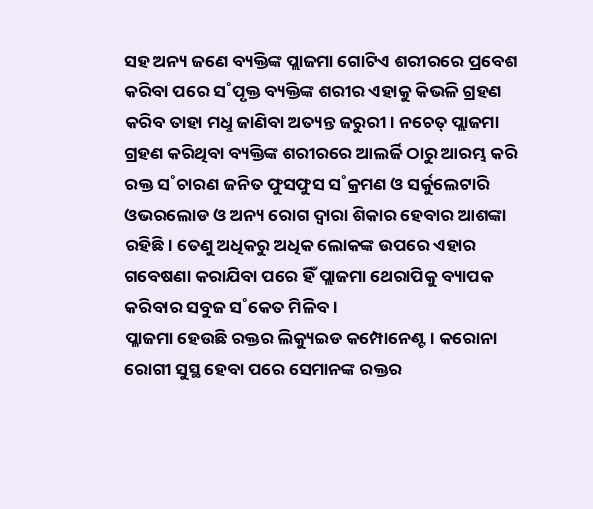ସହ ଅନ୍ୟ ଜଣେ ବ୍ୟକ୍ତିଙ୍କ ପ୍ଲାଜମା ଗୋଟିଏ ଶରୀରରେ ପ୍ରବେଶ କରିବା ପରେ ସ˚ପୃକ୍ତ ବ୍ୟକ୍ତିଙ୍କ ଶରୀର ଏହାକୁ କିଭଳି ଗ୍ରହଣ କରିବ ତାହା ମଧୢ ଜାଣିବା ଅତ୍ୟନ୍ତ ଜରୁରୀ। ନଚେତ୍ ପ୍ଲାଜମା ଗ୍ରହଣ କରିଥିବା ବ୍ୟକ୍ତିଙ୍କ ଶରୀରରେ ଆଲର୍ଜି ଠାରୁ ଆରମ୍ଭ କରି ରକ୍ତ ସ˚ଚାରଣ ଜନିତ ଫୁସଫୁସ ସ˚କ୍ରମଣ ଓ ସର୍କୁଲେଟାରି ଓଭରଲୋଡ ଓ ଅନ୍ୟ ରୋଗ ଦ୍ବାରା ଶିକାର ହେବାର ଆଶଙ୍କା ରହିଛି। ତେଣୁ ଅଧିକରୁ ଅଧିକ ଲୋକଙ୍କ ଉପରେ ଏହାର ଗବେଷଣା କରାଯିବା ପରେ ହିଁ ପ୍ଲାଜମା ଥେରାପିକୁ ବ୍ୟାପକ କରିବାର ସବୁଜ ସ˚କେତ ମିଳିବ।
ପ୍ଳାଜମା ହେଉଛି ରକ୍ତର ଲିକ୍ୟୁଇଡ କମ୍ପୋନେଣ୍ଟ। କରୋନା ରୋଗୀ ସୁସ୍ଥ ହେବା ପରେ ସେମାନଙ୍କ ରକ୍ତର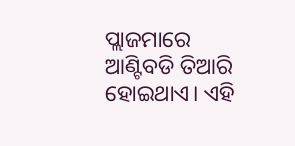ପ୍ଲାଜମାରେ ଆଣ୍ଟିବଡି ତିଆରି ହୋଇଥାଏ। ଏହି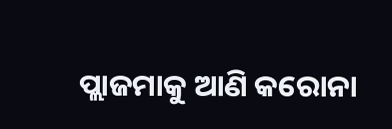ପ୍ଲାଜମାକୁ ଆଣି କରୋନା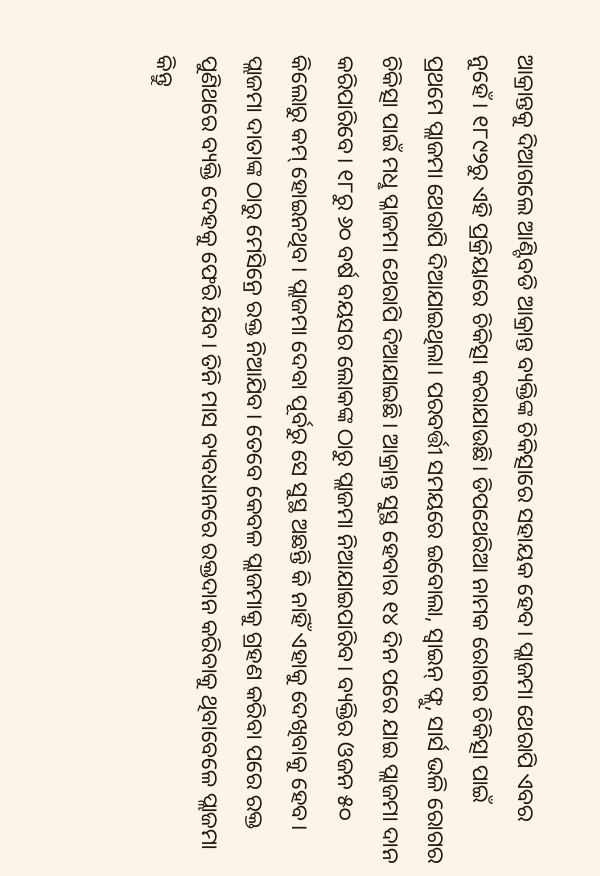ଆକ୍ରାନ୍ତକୁ ଦିଆଗଲେ ଆଣ୍ଟିବଡି ଆକ୍ରାନ୍ତ ବ୍ୟକ୍ତିଙ୍କ ଚିକିତ୍ସାରେ ସହାୟକ ହେବ। ପ୍ଲାଜମା ଥେରାପି ଏବର ନୁହେଁ। ୧୮୯୨ରୁ ଏହି ପ୍ରକ୍ରିୟାରେ ଚିକିତ୍ସା କରାଯାଉଛି। ଡିପଥେରିଆ ନାମକ ରୋଗର ଚିକିତ୍ସା ପାଇଁ ପ୍ରଥମେ ପ୍ଲାଜମା ଥେରାପି ଦିଆଯାଇଥିଲା। ପରବର୍ତ୍ତୀ ସମୟରେ ଇବୋଲା, ସ୍ବାଇନ୍ ଫ୍ଲୁ, ସାର୍ସ ଭଳି ରୋଗର ଚିକିତ୍ସା ପାଇଁ ମଧୢ ପ୍ଳାଜମା ଥେରାପି ଦିଆଯାଇଛି। ଆକ୍ରାନ୍ତ ସୁସ୍ଥ ହେବାର ୧୪ ଦିନ ପରେ ଯାଇ ପ୍ଲାଜମା ଦାନ କରିପାରିବେ। ୧୮ରୁ ୬୦ ବର୍ଷ ବୟସର ଲୋକଙ୍କ ଠାରୁ ପ୍ଲାଜମା ନିଆଯାଇପାରିବ। ବ୍ୟକ୍ତିର ଓଜନ ୫୦ କିଲୋରୁ କମ୍ ହୋଇନଥିବ। ପ୍ଲାଜମା ଦେବା ପୂର୍ବରୁ ସେ ସୁସ୍ଥ ଅଛନ୍ତି କି ନାହିଁ ଏହାକୁ ଦେଖିବାକୁ ହେବ। ପ୍ଲାଜମା ଦାତାଙ୍କ ଠାରୁ ମେସିନ୍ରେ ରକ୍ତ ନିଆଯିବ। ତେବେ କେବଳ ପ୍ଲାଜମାକୁ ଗ୍ରହଣ କରିବା ପରେ ରକ୍ତ ପୁଣିଥରେ ବ୍ୟକ୍ତି ଦେହକୁ ଫେରି ଯିବ। ତିନି ମାସ ବ୍ୟବଧାନରେ ରକ୍ତଦାନ କରିବାକୁ ଥିବାବେଳେ ପ୍ଲାଜମା କିନ୍ତୁ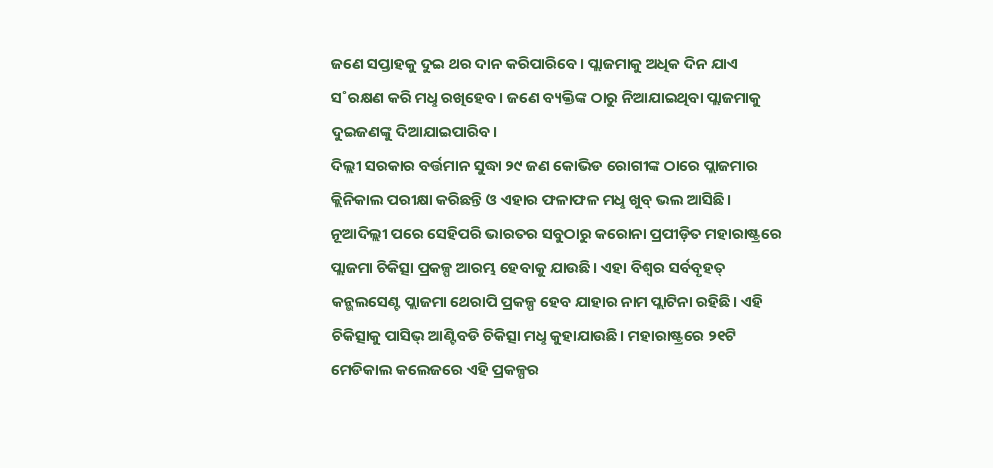ଜଣେ ସପ୍ତାହକୁ ଦୁଇ ଥର ଦାନ କରିପାରିବେ। ପ୍ଲାଜମାକୁ ଅଧିକ ଦିନ ଯାଏ ସ˚ରକ୍ଷଣ କରି ମଧୢ ରଖିହେବ। ଜଣେ ବ୍ୟକ୍ତିଙ୍କ ଠାରୁ ନିଆଯାଇଥିବା ପ୍ଲାଜମାକୁ ଦୁଇଜଣଙ୍କୁ ଦିଆଯାଇପାରିବ।
ଦିଲ୍ଲୀ ସରକାର ବର୍ତ୍ତମାନ ସୁଦ୍ଧା ୨୯ ଜଣ କୋଭିଡ ରୋଗୀଙ୍କ ଠାରେ ପ୍ଲାଜମାର କ୍ଲିନିକାଲ ପରୀକ୍ଷା କରିଛନ୍ତି ଓ ଏହାର ଫଳାଫଳ ମଧୢ ଖୁବ୍ ଭଲ ଆସିଛି। ନୂଆଦିଲ୍ଲୀ ପରେ ସେହିପରି ଭାରତର ସବୁଠାରୁ କରୋନା ପ୍ରପୀଡ଼ିତ ମହାରାଷ୍ଟ୍ରରେ ପ୍ଲାଜମା ଚିକିତ୍ସା ପ୍ରକଳ୍ପ ଆରମ୍ଭ ହେବାକୁ ଯାଉଛି। ଏହା ବିଶ୍ବର ସର୍ବବୃହତ୍ କନ୍ଭଲସେଣ୍ଟ ପ୍ଲାଜମା ଥେରାପି ପ୍ରକଳ୍ପ ହେବ ଯାହାର ନାମ ପ୍ଲାଟିନା ରହିଛି। ଏହି ଚିକିତ୍ସାକୁ ପାସିଭ୍ ଆଣ୍ଟିବଡି ଚିକିତ୍ସା ମଧୢ କୁହାଯାଉଛି। ମହାରାଷ୍ଟ୍ରରେ ୨୧ଟି ମେଡିକାଲ କଲେଜରେ ଏହି ପ୍ରକଳ୍ପର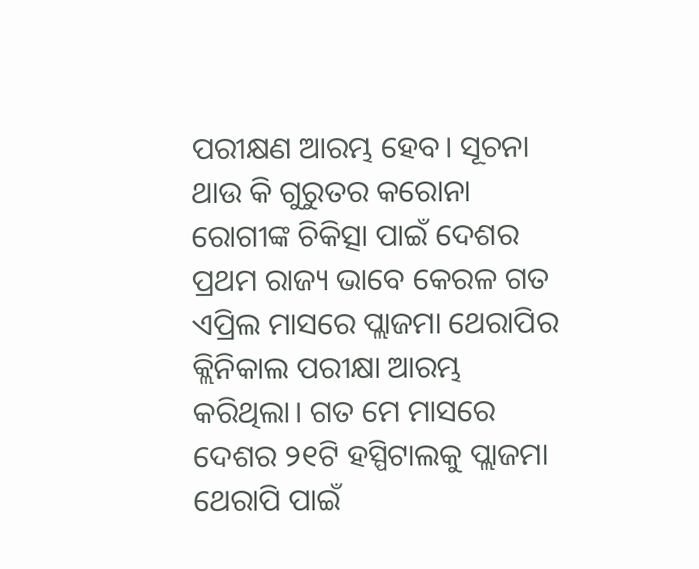ପରୀକ୍ଷଣ ଆରମ୍ଭ ହେବ। ସୂଚନା ଥାଉ କି ଗୁରୁତର କରୋନା ରୋଗୀଙ୍କ ଚିକିତ୍ସା ପାଇଁ ଦେଶର ପ୍ରଥମ ରାଜ୍ୟ ଭାବେ କେରଳ ଗତ ଏପ୍ରିଲ ମାସରେ ପ୍ଲାଜମା ଥେରାପିର କ୍ଲିନିକାଲ ପରୀକ୍ଷା ଆରମ୍ଭ କରିଥିଲା। ଗତ ମେ ମାସରେ ଦେଶର ୨୧ଟି ହସ୍ପିଟାଲକୁ ପ୍ଲାଜମା ଥେରାପି ପାଇଁ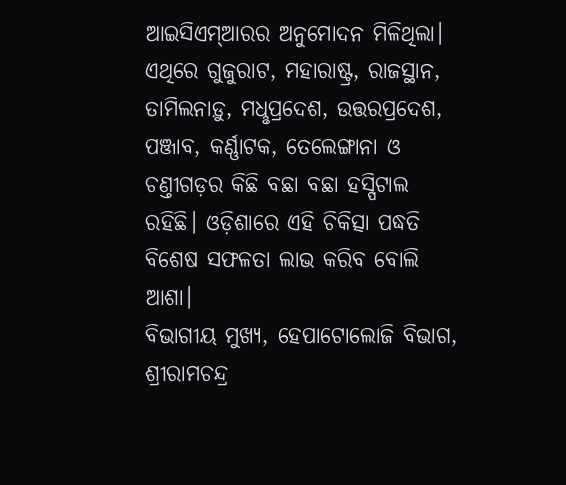ଆଇସିଏମ୍ଆରର ଅନୁମୋଦନ ମିଳିଥିଲା। ଏଥିରେ ଗୁଜୁରାଟ, ମହାରାଷ୍ଟ୍ର, ରାଜସ୍ଥାନ, ତାମିଲନାଡ଼ୁ, ମଧୢପ୍ରଦେଶ, ଉତ୍ତରପ୍ରଦେଶ, ପଞ୍ଜାବ, କର୍ଣ୍ଣାଟକ, ତେଲେଙ୍ଗାନା ଓ ଚଣ୍ତୀଗଡ଼ର କିଛି ବଛା ବଛା ହସ୍ପିଟାଲ ରହିଛି। ଓଡ଼ିଶାରେ ଏହି ଚିକିତ୍ସା ପଦ୍ଧତି ବିଶେଷ ସଫଳତା ଲାଭ କରିବ ବୋଲି ଆଶା।
ବିଭାଗୀୟ ମୁଖ୍ୟ, ହେପାଟୋଲୋଜି ବିଭାଗ, ଶ୍ରୀରାମଚନ୍ଦ୍ର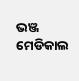ଭଞ୍ଜ ମେଡିକାଲ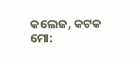କଲେଜ, କଟକ
ମୋ: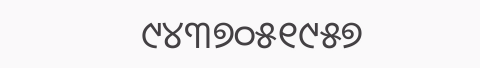୯୪୩୭୦୫୧୯୫୭